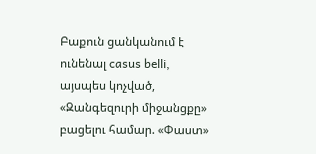Բաքուն ցանկանում է ունենալ casus belli, այսպես կոչված, «Զանգեզուրի միջանցքը» բացելու համար. «Փաստ»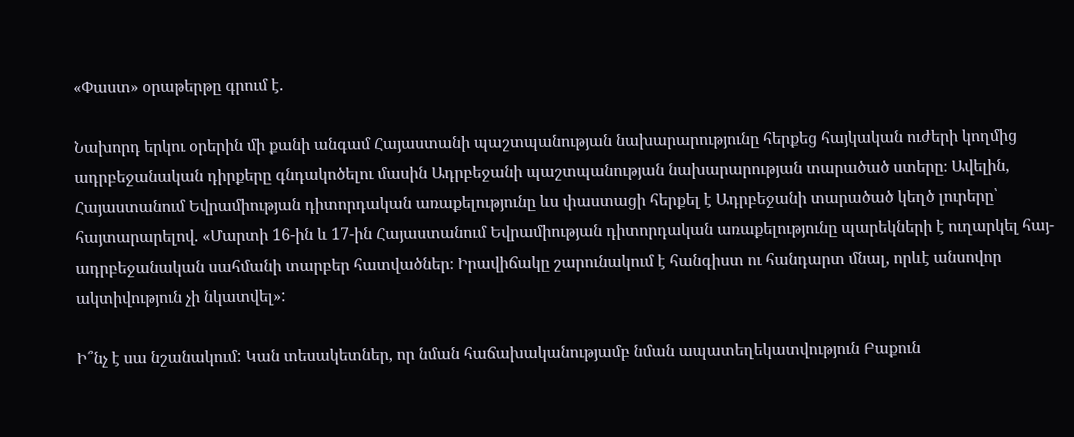«Փաստ» օրաթերթը գրում է.

Նախորդ երկու օրերին մի քանի անգամ Հայաստանի պաշտպանության նախարարությունը հերքեց հայկական ուժերի կողմից ադրբեջանական դիրքերը գնդակոծելու մասին Ադրբեջանի պաշտպանության նախարարության տարածած ստերը։ Ավելին, Հայաստանում Եվրամիության դիտորդական առաքելությունը ևս փաստացի հերքել է Ադրբեջանի տարածած կեղծ լուրերը՝ հայտարարելով. «Մարտի 16-ին և 17-ին Հայաստանում Եվրամիության դիտորդական առաքելությունը պարեկների է ուղարկել հայ-ադրբեջանական սահմանի տարբեր հատվածներ։ Իրավիճակը շարունակում է հանգիստ ու հանդարտ մնալ, որևէ անսովոր ակտիվություն չի նկատվել»:

Ի՞նչ է սա նշանակում: Կան տեսակետներ, որ նման հաճախականությամբ նման ապատեղեկատվություն Բաքուն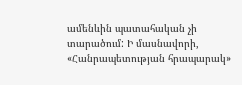ամենևին պատահական չի տարածում: Ի մասնավորի, «Հանրապետության հրապարակ»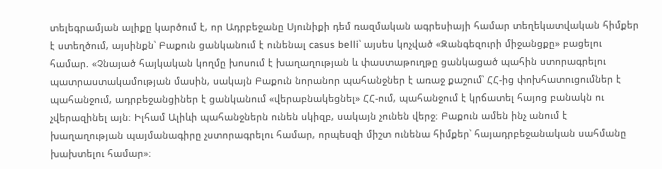տելեգրամյան ալիքը կարծում է, որ Ադրբեջանը Սյունիքի դեմ ռազմական ագրեսիայի համար տեղեկատվական հիմքեր է ստեղծում, այսինքն՝ Բաքուն ցանկանում է ունենալ casus belli՝ այսես կոչված «Զանգեզուրի միջանցքը» բացելու համար. «Չնայած հայկական կողմը խոսում է խաղաղության և փաստաթուղթը ցանկացած պահին ստորագրելու պատրաստակամության մասին, սակայն Բաքուն նորանոր պահանջներ է առաջ քաշում՝ ՀՀ-ից փոխհատուցումներ է պահանջում, ադրբեջանցիներ է ցանկանում «վերաբնակեցնել» ՀՀ-ում, պահանջում է կրճատել հայոց բանակն ու չվերազինել այն։ Իլհամ Ալիևի պահանջներն ունեն սկիզբ, սակայն չունեն վերջ։ Բաքուն ամեն ինչ անում է խաղաղության պայմանագիրը չստորագրելու համար, որպեսզի միշտ ունենա հիմքեր՝ հայադրբեջանական սահմանը խախտելու համար»։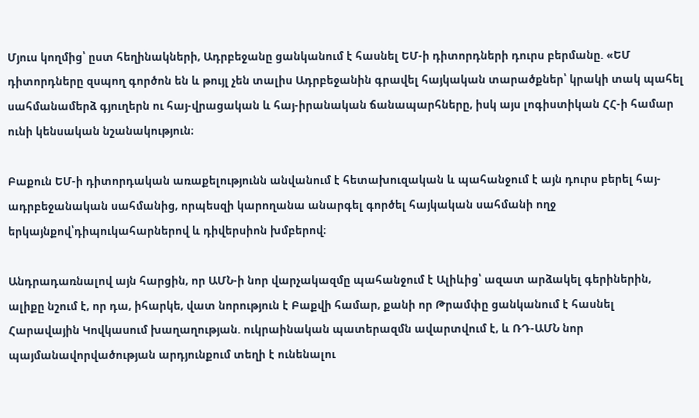Մյուս կողմից՝ ըստ հեղինակների, Ադրբեջանը ցանկանում է հասնել ԵՄ-ի դիտորդների դուրս բերմանը. «ԵՄ դիտորդները զսպող գործոն են և թույլ չեն տալիս Ադրբեջանին գրավել հայկական տարածքներ՝ կրակի տակ պահել սահմանամերձ գյուղերն ու հայ-վրացական և հայ-իրանական ճանապարհները, իսկ այս լոգիստիկան ՀՀ-ի համար ունի կենսական նշանակություն։

Բաքուն ԵՄ-ի դիտորդական առաքելությունն անվանում է հետախուզական և պահանջում է այն դուրս բերել հայ-ադրբեջանական սահմանից, որպեսզի կարողանա անարգել գործել հայկական սահմանի ողջ երկայնքով՝դիպուկահարներով և դիվերսիոն խմբերով։

Անդրադառնալով այն հարցին, որ ԱՄՆ-ի նոր վարչակազմը պահանջում է Ալիևից՝ ազատ արձակել գերիներին, ալիքը նշում է, որ դա, իհարկե, վատ նորություն է Բաքվի համար, քանի որ Թրամփը ցանկանում է հասնել Հարավային Կովկասում խաղաղության. ուկրաինական պատերազմն ավարտվում է, և ՌԴ-ԱՄՆ նոր պայմանավորվածության արդյունքում տեղի է ունենալու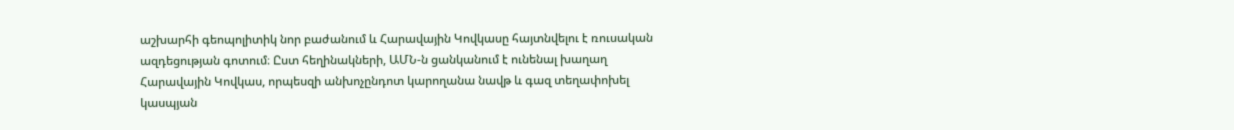աշխարհի գեոպոլիտիկ նոր բաժանում և Հարավային Կովկասը հայտնվելու է ռուսական ազդեցության գոտում։ Ըստ հեղինակների, ԱՄՆ-ն ցանկանում է ունենալ խաղաղ Հարավային Կովկաս, որպեսզի անխոչընդոտ կարողանա նավթ և գազ տեղափոխել կասպյան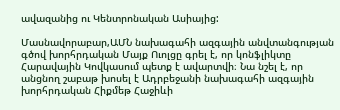ավազանից ու Կենտրոնական Ասիայից:

Մասնավորաբար,ԱՄՆ նախագահի ազգային անվտանգության գծով խորհրդական Մայք Ուոլցը գրել է, որ կոնֆլիկտը Հարավային Կովկասում պետք է ավարտվի։ Նա նշել է, որ անցնող շաբաթ խոսել է Ադրբեջանի նախագահի ազգային խորհրդական Հիքմեթ Հաջիևի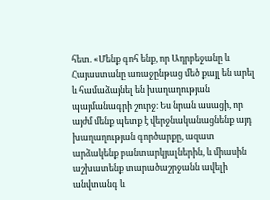հետ. «Մենք գոհ ենք, որ Ադրբեջանը և Հայաստանը առաջընթաց մեծ քայլ են արել և համաձայնել են խաղաղության պայմանագրի շուրջ։ Ես նրան ասացի, որ այժմ մենք պետք է վերջնականացնենք այդ խաղաղության գործարքը, ազատ արձակենք բանտարկյալներին, և միասին աշխատենք տարածաշրջանն ավելի անվտանգ և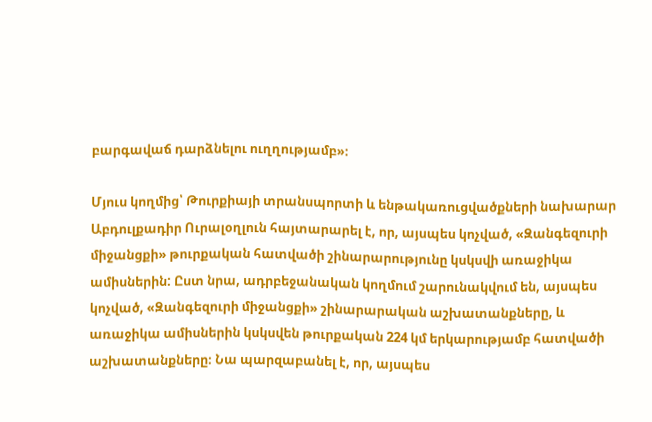բարգավաճ դարձնելու ուղղությամբ»։

Մյուս կողմից՝ Թուրքիայի տրանսպորտի և ենթակառուցվածքների նախարար Աբդուլքադիր Ուրալօղլուն հայտարարել է, որ, այսպես կոչված, «Զանգեզուրի միջանցքի» թուրքական հատվածի շինարարությունը կսկսվի առաջիկա ամիսներին: Ըստ նրա, ադրբեջանական կողմում շարունակվում են, այսպես կոչված, «Զանգեզուրի միջանցքի» շինարարական աշխատանքները, և առաջիկա ամիսներին կսկսվեն թուրքական 224 կմ երկարությամբ հատվածի աշխատանքները։ Նա պարզաբանել է, որ, այսպես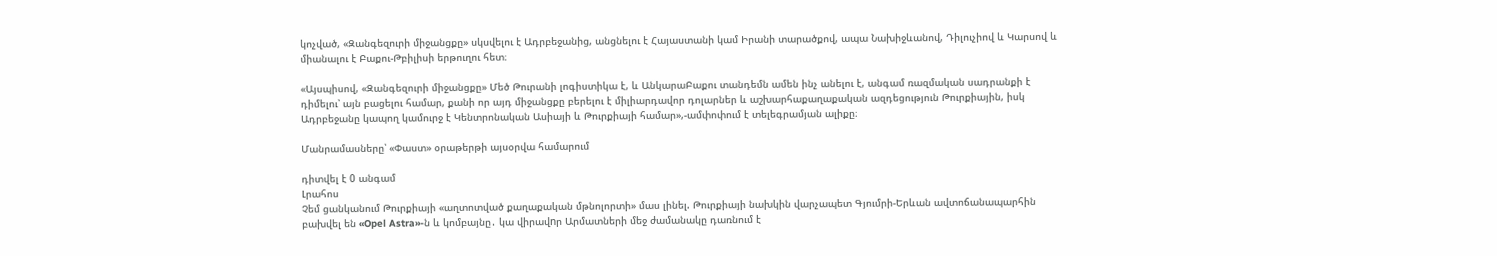կոչված, «Զանգեզուրի միջանցքը» սկսվելու է Ադրբեջանից, անցնելու է Հայաստանի կամ Իրանի տարածքով, ապա Նախիջևանով, Դիլուչիով և Կարսով և միանալու է Բաքու-Թբիլիսի երթուղու հետ։

«Այսպիսով, «Զանգեզուրի միջանցքը» Մեծ Թուրանի լոգիստիկա է, և ԱնկարաԲաքու տանդեմն ամեն ինչ անելու է, անգամ ռազմական սադրանքի է դիմելու՝ այն բացելու համար, քանի որ այդ միջանցքը բերելու է միլիարդավոր դոլարներ և աշխարհաքաղաքական ազդեցություն Թուրքիային, իսկ Ադրբեջանը կապող կամուրջ է Կենտրոնական Ասիայի և Թուրքիայի համար»,-ամփոփում է տելեգրամյան ալիքը։

Մանրամասները՝ «Փաստ» օրաթերթի այսօրվա համարում

դիտվել է 0 անգամ
Լրահոս
Չեմ ցանկանում Թուրքիայի «աղտոտված քաղաքական մթնոլորտի» մաս լինել. Թուրքիայի նախկին վարչապետ Գյումրի-Երևան ավտոճանապարհին բախվել են «Opel Astra»-ն և կոմբայնը․ կա վիրավnր Արմատների մեջ ժամանակը դառնում է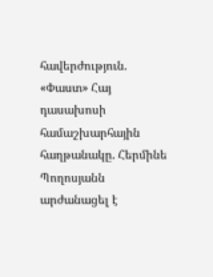հավերժություն. «Փաստ» Հայ դասախոսի համաշխարհային հաղթանակը. Հերմինե Պողոսյանն արժանացել է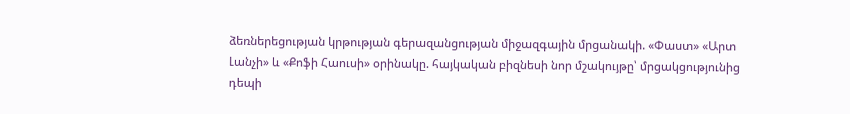ձեռներեցության կրթության գերազանցության միջազգային մրցանակի. «Փաստ» «Արտ Լանչի» և «Քոֆի Հաուսի» օրինակը. հայկական բիզնեսի նոր մշակույթը՝ մրցակցությունից դեպի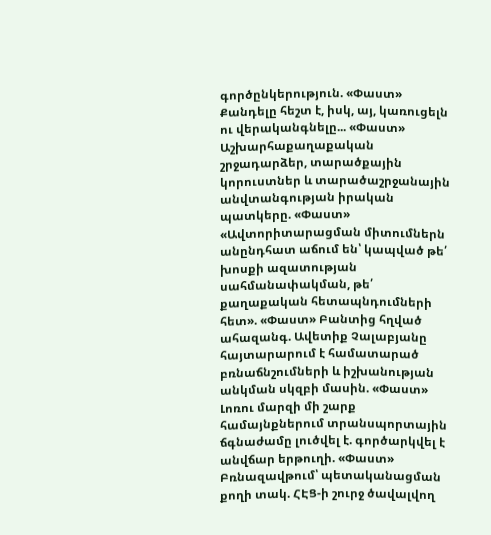գործընկերություն. «Փաստ» Քանդելը հեշտ է, իսկ, այ, կառուցելն ու վերականգնելը... «Փաստ» Աշխարհաքաղաքական շրջադարձեր, տարածքային կորուստներ և տարածաշրջանային անվտանգության իրական պատկերը. «Փաստ» «Ավտորիտարացման միտումներն անընդհատ աճում են՝ կապված թե՛ խոսքի ազատության սահմանափակման, թե՛ քաղաքական հետապնդումների հետ». «Փաստ» Բանտից հղված ահազանգ. Ավետիք Չալաբյանը հայտարարում է համատարած բռնաճնշումների և իշխանության անկման սկզբի մասին. «Փաստ» Լոռու մարզի մի շարք համայնքներում տրանսպորտային ճգնաժամը լուծվել է. գործարկվել է անվճար երթուղի. «Փաստ» Բռնազավթում՝ պետականացման քողի տակ. ՀԷՑ-ի շուրջ ծավալվող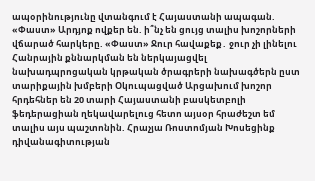ապօրինությունը վտանգում է Հայաստանի ապագան. «Փաստ» Արդյոք ովքեր են. ի՞նչ են ցույց տալիս խոշորների վճարած հարկերը. «Փաստ» Ջուր հավաքեք․ ջուր չի լինելու Հանրային քննարկման են ներկայացվել նախադպրոցական կրթական ծրագրերի նախագծերն ըստ տարիքային խմբերի Օկուպացված Արցախում խոշոր հրդեհներ են 20 տարի Հայաստանի բասկետբոլի ֆեդերացիան ղեկավարելուց հետո այսօր հրաժեշտ եմ տալիս այս պաշտոնին. Հրաչյա Ռոստոմյան Խոսեցինք դիվանագիտության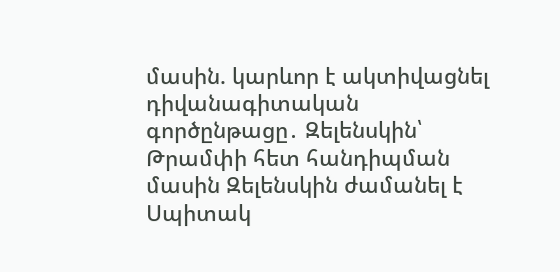մասին. կարևոր է ակտիվացնել դիվանագիտական գործընթացը․ Զելենսկին՝ Թրամփի հետ հանդիպման մասին Զելենսկին ժամանել է Սպիտակ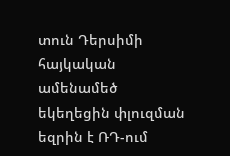տուն Դերսիմի հայկական ամենամեծ եկեղեցին փլուզման եզրին է ՌԴ-ում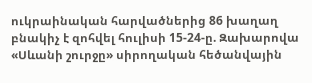ուկրաինական հարվածներից 86 խաղաղ բնակիչ է զոհվել հուլիսի 15-24-ը. Զախարովա «Սևանի շուրջը» սիրողական հեծանվային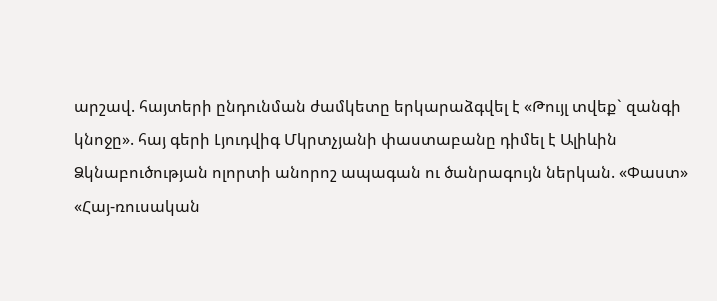արշավ. հայտերի ընդունման ժամկետը երկարաձգվել է «Թույլ տվեք` զանգի կնոջը». հայ գերի Լյուդվիգ Մկրտչյանի փաստաբանը դիմել է Ալիևին Ձկնաբուծության ոլորտի անորոշ ապագան ու ծանրագույն ներկան. «Փաստ» «Հայ-ռուսական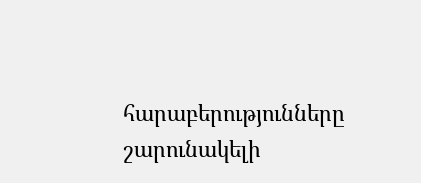հարաբերությունները շարունակելի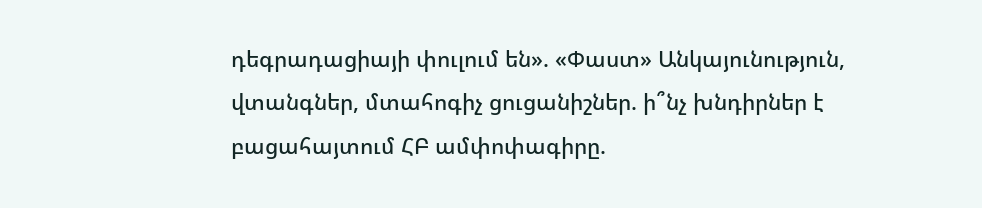դեգրադացիայի փուլում են». «Փաստ» Անկայունություն, վտանգներ, մտահոգիչ ցուցանիշներ. ի՞նչ խնդիրներ է բացահայտում ՀԲ ամփոփագիրը.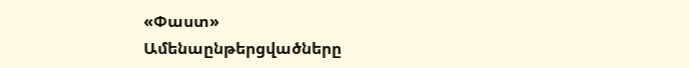«Փաստ»
Ամենաընթերցվածները